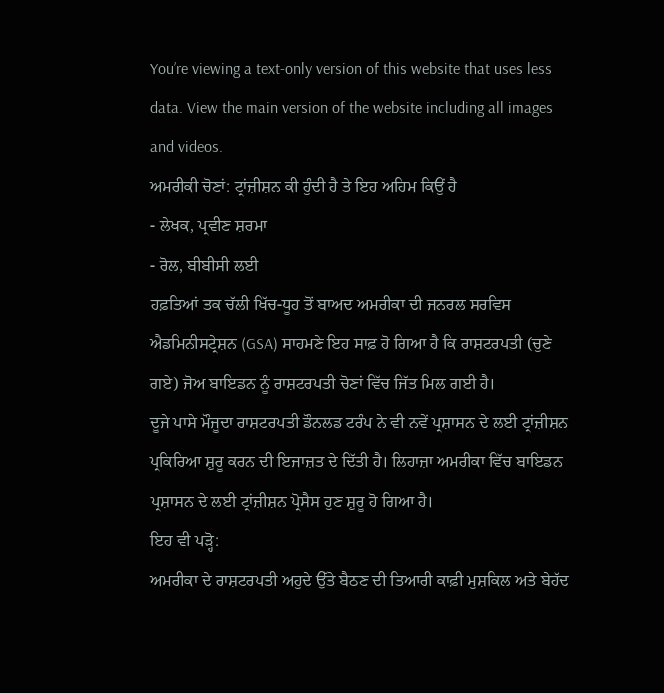You’re viewing a text-only version of this website that uses less data. View the main version of the website including all images and videos.
ਅਮਰੀਕੀ ਚੋਣਾਂ: ਟ੍ਰਾਂਜ਼ੀਸ਼ਨ ਕੀ ਹੁੰਦੀ ਹੈ ਤੇ ਇਹ ਅਹਿਮ ਕਿਉਂ ਹੈ
- ਲੇਖਕ, ਪ੍ਰਵੀਣ ਸ਼ਰਮਾ
- ਰੋਲ, ਬੀਬੀਸੀ ਲਈ
ਹਫ਼ਤਿਆਂ ਤਕ ਚੱਲੀ ਖਿੱਚ-ਧੂਹ ਤੋਂ ਬਾਅਦ ਅਮਰੀਕਾ ਦੀ ਜਨਰਲ ਸਰਵਿਸ ਐਡਮਿਨੀਸਟ੍ਰੇਸ਼ਨ (GSA) ਸਾਹਮਣੇ ਇਹ ਸਾਫ਼ ਹੋ ਗਿਆ ਹੈ ਕਿ ਰਾਸ਼ਟਰਪਤੀ (ਚੁਣੇ ਗਏ) ਜੋਅ ਬਾਇਡਨ ਨੂੰ ਰਾਸ਼ਟਰਪਤੀ ਚੋਣਾਂ ਵਿੱਚ ਜਿੱਤ ਮਿਲ ਗਈ ਹੈ।
ਦੂਜੇ ਪਾਸੇ ਮੌਜੂਦਾ ਰਾਸ਼ਟਰਪਤੀ ਡੌਨਲਡ ਟਰੰਪ ਨੇ ਵੀ ਨਵੇਂ ਪ੍ਰਸ਼ਾਸਨ ਦੇ ਲਈ ਟ੍ਰਾਂਜ਼ੀਸ਼ਨ ਪ੍ਰਕਿਰਿਆ ਸ਼ੁਰੂ ਕਰਨ ਦੀ ਇਜਾਜ਼ਤ ਦੇ ਦਿੱਤੀ ਹੈ। ਲਿਹਾਜ਼ਾ ਅਮਰੀਕਾ ਵਿੱਚ ਬਾਇਡਨ ਪ੍ਰਸ਼ਾਸਨ ਦੇ ਲਈ ਟ੍ਰਾਂਜ਼ੀਸ਼ਨ ਪ੍ਰੋਸੈਸ ਹੁਣ ਸ਼ੁਰੂ ਹੋ ਗਿਆ ਹੈ।
ਇਹ ਵੀ ਪੜ੍ਹੋ:
ਅਮਰੀਕਾ ਦੇ ਰਾਸ਼ਟਰਪਤੀ ਅਹੁਦੇ ਉੱਤੇ ਬੈਠਣ ਦੀ ਤਿਆਰੀ ਕਾਫ਼ੀ ਮੁਸ਼ਕਿਲ ਅਤੇ ਬੇਹੱਦ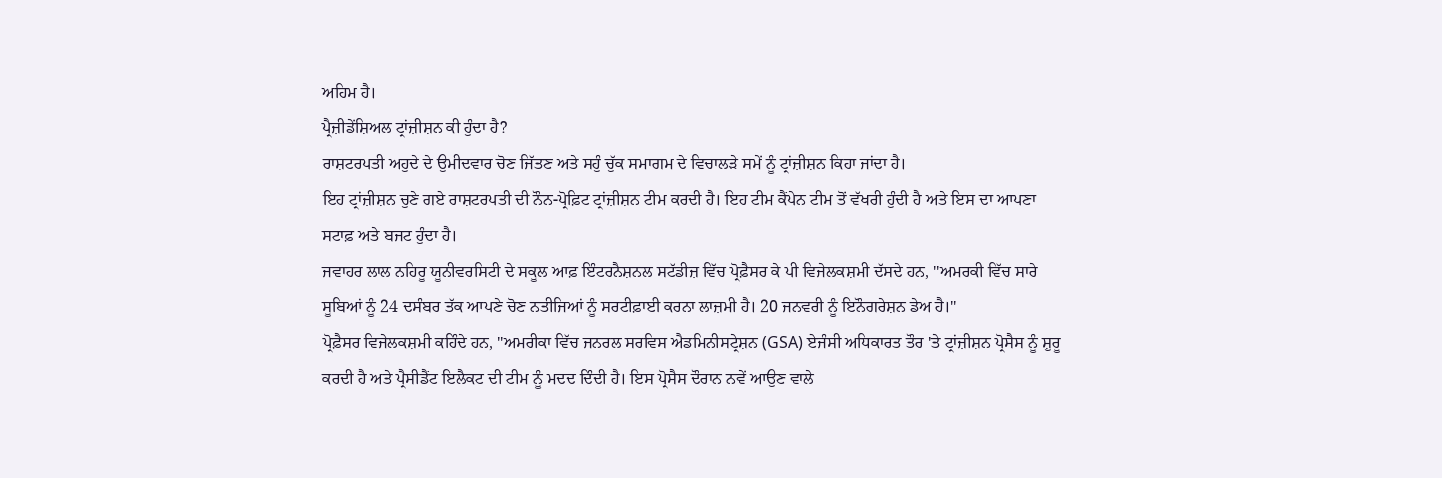ਅਹਿਮ ਹੈ।
ਪ੍ਰੈਜ਼ੀਡੇਂਸ਼ਿਅਲ ਟ੍ਰਾਂਜ਼ੀਸ਼ਨ ਕੀ ਹੁੰਦਾ ਹੈ?
ਰਾਸ਼ਟਰਪਤੀ ਅਹੁਦੇ ਦੇ ਉਮੀਦਵਾਰ ਚੋਣ ਜਿੱਤਣ ਅਤੇ ਸਹੁੰ ਚੁੱਕ ਸਮਾਗਮ ਦੇ ਵਿਚਾਲੜੇ ਸਮੇਂ ਨੂੰ ਟ੍ਰਾਂਜ਼ੀਸ਼ਨ ਕਿਹਾ ਜਾਂਦਾ ਹੈ।
ਇਹ ਟ੍ਰਾਂਜ਼ੀਸ਼ਨ ਚੁਣੇ ਗਏ ਰਾਸ਼ਟਰਪਤੀ ਦੀ ਨੌਨ-ਪ੍ਰੋਫ਼ਿਟ ਟ੍ਰਾਂਜ਼ੀਸ਼ਨ ਟੀਮ ਕਰਦੀ ਹੈ। ਇਹ ਟੀਮ ਕੈਂਪੇਨ ਟੀਮ ਤੋਂ ਵੱਖਰੀ ਹੁੰਦੀ ਹੈ ਅਤੇ ਇਸ ਦਾ ਆਪਣਾ ਸਟਾਫ਼ ਅਤੇ ਬਜਟ ਹੁੰਦਾ ਹੈ।
ਜਵਾਹਰ ਲਾਲ ਨਹਿਰੂ ਯੂਨੀਵਰਸਿਟੀ ਦੇ ਸਕੂਲ ਆਫ਼ ਇੰਟਰਨੈਸ਼ਨਲ ਸਟੱਡੀਜ਼ ਵਿੱਚ ਪ੍ਰੋਫ਼ੈਸਰ ਕੇ ਪੀ ਵਿਜੇਲਕਸ਼ਮੀ ਦੱਸਦੇ ਹਨ, ''ਅਮਰਕੀ ਵਿੱਚ ਸਾਰੇ ਸੂਬਿਆਂ ਨੂੰ 24 ਦਸੰਬਰ ਤੱਕ ਆਪਣੇ ਚੋਣ ਨਤੀਜਿਆਂ ਨੂੰ ਸਰਟੀਫ਼ਾਈ ਕਰਨਾ ਲਾਜ਼ਮੀ ਹੈ। 20 ਜਨਵਰੀ ਨੂੰ ਇਨੌਗਰੇਸ਼ਨ ਡੇਅ ਹੈ।''
ਪ੍ਰੋਫ਼ੈਸਰ ਵਿਜੇਲਕਸ਼ਮੀ ਕਹਿੰਦੇ ਹਨ, ''ਅਮਰੀਕਾ ਵਿੱਚ ਜਨਰਲ ਸਰਵਿਸ ਐਡਮਿਨੀਸਟ੍ਰੇਸ਼ਨ (GSA) ਏਜੰਸੀ ਅਧਿਕਾਰਤ ਤੌਰ 'ਤੇ ਟ੍ਰਾਂਜ਼ੀਸ਼ਨ ਪ੍ਰੋਸੈਸ ਨੂੰ ਸ਼ੁਰੂ ਕਰਦੀ ਹੈ ਅਤੇ ਪ੍ਰੈਸੀਡੈਂਟ ਇਲੈਕਟ ਦੀ ਟੀਮ ਨੂੰ ਮਦਦ ਦਿੰਦੀ ਹੈ। ਇਸ ਪ੍ਰੋਸੈਸ ਦੌਰਾਨ ਨਵੇਂ ਆਉਣ ਵਾਲੇ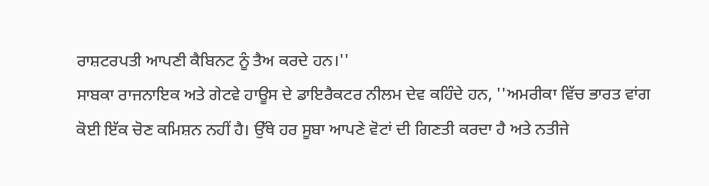ਰਾਸ਼ਟਰਪਤੀ ਆਪਣੀ ਕੈਬਿਨਟ ਨੂੰ ਤੈਅ ਕਰਦੇ ਹਨ।''
ਸਾਬਕਾ ਰਾਜਨਾਇਕ ਅਤੇ ਗੇਟਵੇ ਹਾਊਸ ਦੇ ਡਾਇਰੈਕਟਰ ਨੀਲਮ ਦੇਵ ਕਹਿੰਦੇ ਹਨ, ''ਅਮਰੀਕਾ ਵਿੱਚ ਭਾਰਤ ਵਾਂਗ ਕੋਈ ਇੱਕ ਚੋਣ ਕਮਿਸ਼ਨ ਨਹੀਂ ਹੈ। ਉੱਥੇ ਹਰ ਸੂਬਾ ਆਪਣੇ ਵੋਟਾਂ ਦੀ ਗਿਣਤੀ ਕਰਦਾ ਹੈ ਅਤੇ ਨਤੀਜੇ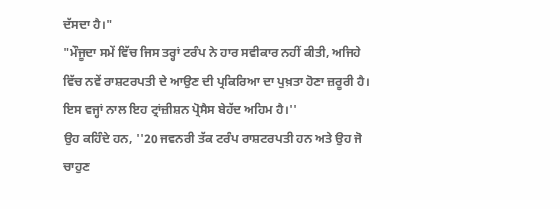ਦੱਸਦਾ ਹੈ।"
"ਮੌਜੂਦਾ ਸਮੇਂ ਵਿੱਚ ਜਿਸ ਤਰ੍ਹਾਂ ਟਰੰਪ ਨੇ ਹਾਰ ਸਵੀਕਾਰ ਨਹੀਂ ਕੀਤੀ, ਅਜਿਹੇ ਵਿੱਚ ਨਵੇਂ ਰਾਸ਼ਟਰਪਤੀ ਦੇ ਆਉਣ ਦੀ ਪ੍ਰਕਿਰਿਆ ਦਾ ਪੁਖ਼ਤਾ ਹੋਣਾ ਜ਼ਰੂਰੀ ਹੈ। ਇਸ ਵਜ੍ਹਾਂ ਨਾਲ ਇਹ ਟ੍ਰਾਂਜ਼ੀਸ਼ਨ ਪ੍ਰੋਸੈਸ ਬੇਹੱਦ ਅਹਿਮ ਹੈ।''
ਉਹ ਕਹਿੰਦੇ ਹਨ, ''20 ਜਵਨਰੀ ਤੱਕ ਟਰੰਪ ਰਾਸ਼ਟਰਪਤੀ ਹਨ ਅਤੇ ਉਹ ਜੋ ਚਾਹੁਣ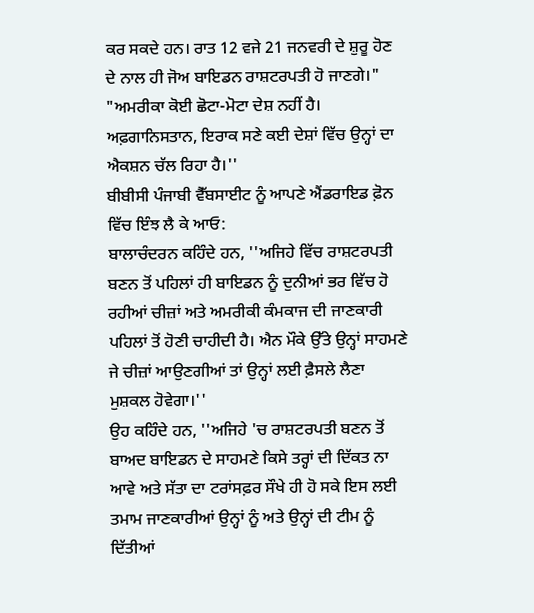ਕਰ ਸਕਦੇ ਹਨ। ਰਾਤ 12 ਵਜੇ 21 ਜਨਵਰੀ ਦੇ ਸ਼ੁਰੂ ਹੋਣ ਦੇ ਨਾਲ ਹੀ ਜੋਅ ਬਾਇਡਨ ਰਾਸ਼ਟਰਪਤੀ ਹੋ ਜਾਣਗੇ।"
"ਅਮਰੀਕਾ ਕੋਈ ਛੋਟਾ-ਮੋਟਾ ਦੇਸ਼ ਨਹੀਂ ਹੈ। ਅਫ਼ਗਾਨਿਸਤਾਨ, ਇਰਾਕ ਸਣੇ ਕਈ ਦੇਸ਼ਾਂ ਵਿੱਚ ਉਨ੍ਹਾਂ ਦਾ ਐਕਸ਼ਨ ਚੱਲ ਰਿਹਾ ਹੈ।''
ਬੀਬੀਸੀ ਪੰਜਾਬੀ ਵੈੱਬਸਾਈਟ ਨੂੰ ਆਪਣੇ ਐਂਡਰਾਇਡ ਫ਼ੋਨ ਵਿੱਚ ਇੰਝ ਲੈ ਕੇ ਆਓ:
ਬਾਲਾਚੰਦਰਨ ਕਹਿੰਦੇ ਹਨ, ''ਅਜਿਹੇ ਵਿੱਚ ਰਾਸ਼ਟਰਪਤੀ ਬਣਨ ਤੋਂ ਪਹਿਲਾਂ ਹੀ ਬਾਇਡਨ ਨੂੰ ਦੁਨੀਆਂ ਭਰ ਵਿੱਚ ਹੋ ਰਹੀਆਂ ਚੀਜ਼ਾਂ ਅਤੇ ਅਮਰੀਕੀ ਕੰਮਕਾਜ ਦੀ ਜਾਣਕਾਰੀ ਪਹਿਲਾਂ ਤੋਂ ਹੋਣੀ ਚਾਹੀਦੀ ਹੈ। ਐਨ ਮੌਕੇ ਉੱਤੇ ਉਨ੍ਹਾਂ ਸਾਹਮਣੇ ਜੇ ਚੀਜ਼ਾਂ ਆਉਣਗੀਆਂ ਤਾਂ ਉਨ੍ਹਾਂ ਲਈ ਫ਼ੈਸਲੇ ਲੈਣਾ ਮੁਸ਼ਕਲ ਹੋਵੇਗਾ।''
ਉਹ ਕਹਿੰਦੇ ਹਨ, ''ਅਜਿਹੇ 'ਚ ਰਾਸ਼ਟਰਪਤੀ ਬਣਨ ਤੋਂ ਬਾਅਦ ਬਾਇਡਨ ਦੇ ਸਾਹਮਣੇ ਕਿਸੇ ਤਰ੍ਹਾਂ ਦੀ ਦਿੱਕਤ ਨਾ ਆਵੇ ਅਤੇ ਸੱਤਾ ਦਾ ਟਰਾਂਸਫ਼ਰ ਸੌਖੇ ਹੀ ਹੋ ਸਕੇ ਇਸ ਲਈ ਤਮਾਮ ਜਾਣਕਾਰੀਆਂ ਉਨ੍ਹਾਂ ਨੂੰ ਅਤੇ ਉਨ੍ਹਾਂ ਦੀ ਟੀਮ ਨੂੰ ਦਿੱਤੀਆਂ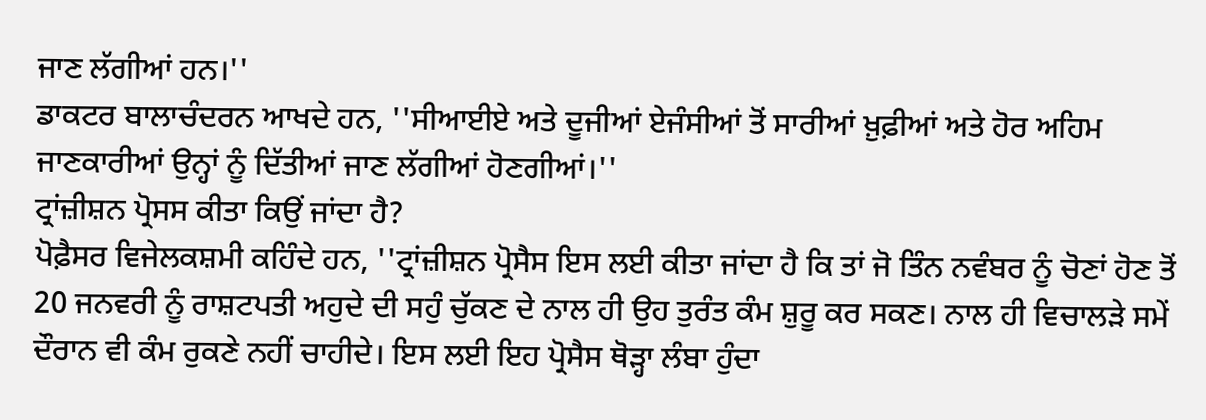ਜਾਣ ਲੱਗੀਆਂ ਹਨ।''
ਡਾਕਟਰ ਬਾਲਾਚੰਦਰਨ ਆਖਦੇ ਹਨ, ''ਸੀਆਈਏ ਅਤੇ ਦੂਜੀਆਂ ਏਜੰਸੀਆਂ ਤੋਂ ਸਾਰੀਆਂ ਖ਼ੁਫ਼ੀਆਂ ਅਤੇ ਹੋਰ ਅਹਿਮ ਜਾਣਕਾਰੀਆਂ ਉਨ੍ਹਾਂ ਨੂੰ ਦਿੱਤੀਆਂ ਜਾਣ ਲੱਗੀਆਂ ਹੋਣਗੀਆਂ।''
ਟ੍ਰਾਂਜ਼ੀਸ਼ਨ ਪ੍ਰੋਸਸ ਕੀਤਾ ਕਿਉਂ ਜਾਂਦਾ ਹੈ?
ਪੋਫ਼ੈਸਰ ਵਿਜੇਲਕਸ਼ਮੀ ਕਹਿੰਦੇ ਹਨ, ''ਟ੍ਰਾਂਜ਼ੀਸ਼ਨ ਪ੍ਰੋਸੈਸ ਇਸ ਲਈ ਕੀਤਾ ਜਾਂਦਾ ਹੈ ਕਿ ਤਾਂ ਜੋ ਤਿੰਨ ਨਵੰਬਰ ਨੂੰ ਚੋਣਾਂ ਹੋਣ ਤੋਂ 20 ਜਨਵਰੀ ਨੂੰ ਰਾਸ਼ਟਪਤੀ ਅਹੁਦੇ ਦੀ ਸਹੁੰ ਚੁੱਕਣ ਦੇ ਨਾਲ ਹੀ ਉਹ ਤੁਰੰਤ ਕੰਮ ਸ਼ੁਰੂ ਕਰ ਸਕਣ। ਨਾਲ ਹੀ ਵਿਚਾਲੜੇ ਸਮੇਂ ਦੌਰਾਨ ਵੀ ਕੰਮ ਰੁਕਣੇ ਨਹੀਂ ਚਾਹੀਦੇ। ਇਸ ਲਈ ਇਹ ਪ੍ਰੋਸੈਸ ਥੋੜ੍ਹਾ ਲੰਬਾ ਹੁੰਦਾ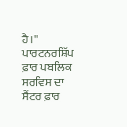ਹੈ।''
ਪਾਰਟਨਰਸ਼ਿੱਪ ਫ਼ਾਰ ਪਬਲਿਕ ਸਰਵਿਸ ਦਾ ਸੈਂਟਰ ਫ਼ਾਰ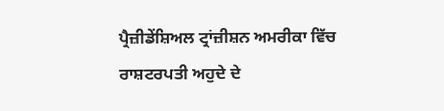ਪ੍ਰੈਜ਼ੀਡੇਂਸ਼ਿਅਲ ਟ੍ਰਾਂਜ਼ੀਸ਼ਨ ਅਮਰੀਕਾ ਵਿੱਚ ਰਾਸ਼ਟਰਪਤੀ ਅਹੁਦੇ ਦੇ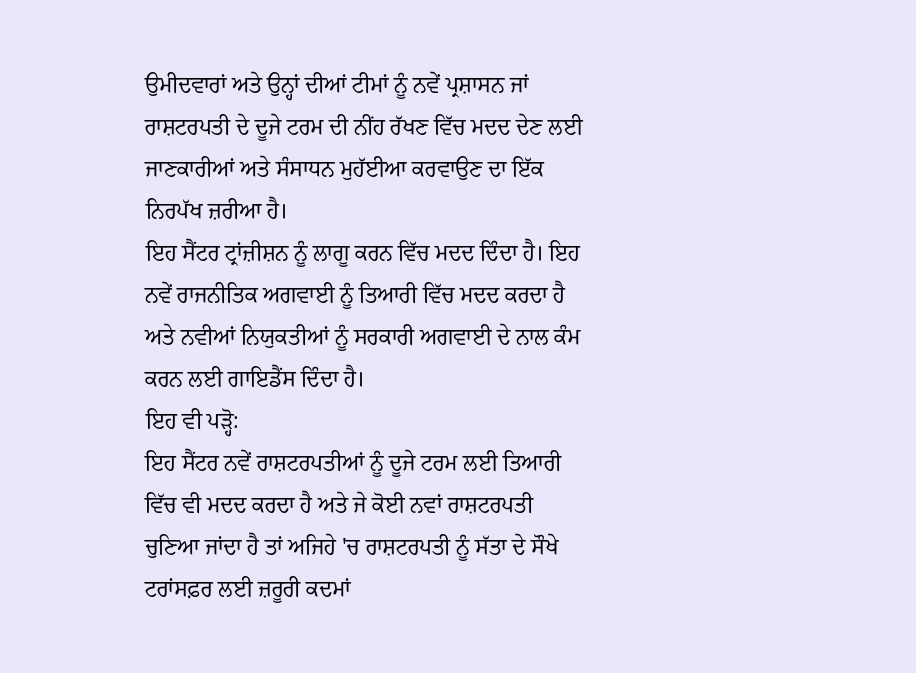ਉਮੀਦਵਾਰਾਂ ਅਤੇ ਉਨ੍ਹਾਂ ਦੀਆਂ ਟੀਮਾਂ ਨੂੰ ਨਵੇਂ ਪ੍ਰਸ਼ਾਸਨ ਜਾਂ ਰਾਸ਼ਟਰਪਤੀ ਦੇ ਦੂਜੇ ਟਰਮ ਦੀ ਨੀਂਹ ਰੱਖਣ ਵਿੱਚ ਮਦਦ ਦੇਣ ਲਈ ਜਾਣਕਾਰੀਆਂ ਅਤੇ ਸੰਸਾਧਨ ਮੁਹੱਈਆ ਕਰਵਾਉਣ ਦਾ ਇੱਕ ਨਿਰਪੱਖ ਜ਼ਰੀਆ ਹੈ।
ਇਹ ਸੈਂਟਰ ਟ੍ਰਾਂਜ਼ੀਸ਼ਨ ਨੂੰ ਲਾਗੂ ਕਰਨ ਵਿੱਚ ਮਦਦ ਦਿੰਦਾ ਹੈ। ਇਹ ਨਵੇਂ ਰਾਜਨੀਤਿਕ ਅਗਵਾਈ ਨੂੰ ਤਿਆਰੀ ਵਿੱਚ ਮਦਦ ਕਰਦਾ ਹੈ ਅਤੇ ਨਵੀਆਂ ਨਿਯੁਕਤੀਆਂ ਨੂੰ ਸਰਕਾਰੀ ਅਗਵਾਈ ਦੇ ਨਾਲ ਕੰਮ ਕਰਨ ਲਈ ਗਾਇਡੈਂਸ ਦਿੰਦਾ ਹੈ।
ਇਹ ਵੀ ਪੜ੍ਹੋ:
ਇਹ ਸੈਂਟਰ ਨਵੇਂ ਰਾਸ਼ਟਰਪਤੀਆਂ ਨੂੰ ਦੂਜੇ ਟਰਮ ਲਈ ਤਿਆਰੀ ਵਿੱਚ ਵੀ ਮਦਦ ਕਰਦਾ ਹੈ ਅਤੇ ਜੇ ਕੋਈ ਨਵਾਂ ਰਾਸ਼ਟਰਪਤੀ ਚੁਣਿਆ ਜਾਂਦਾ ਹੈ ਤਾਂ ਅਜਿਹੇ 'ਚ ਰਾਸ਼ਟਰਪਤੀ ਨੂੰ ਸੱਤਾ ਦੇ ਸੌਖੇ ਟਰਾਂਸਫ਼ਰ ਲਈ ਜ਼ਰੂਰੀ ਕਦਮਾਂ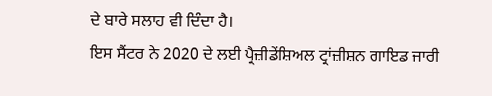ਦੇ ਬਾਰੇ ਸਲਾਹ ਵੀ ਦਿੰਦਾ ਹੈ।
ਇਸ ਸੈਂਟਰ ਨੇ 2020 ਦੇ ਲਈ ਪ੍ਰੈਜ਼ੀਡੇਂਸ਼ਿਅਲ ਟ੍ਰਾਂਜ਼ੀਸ਼ਨ ਗਾਇਡ ਜਾਰੀ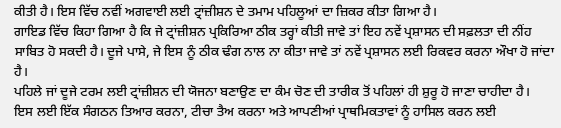ਕੀਤੀ ਹੈ। ਇਸ ਵਿੱਚ ਨਵੀਂ ਅਗਵਾਈ ਲਈ ਟ੍ਰਾਂਜ਼ੀਸ਼ਨ ਦੇ ਤਮਾਮ ਪਹਿਲੂਆਂ ਦਾ ਜ਼ਿਕਰ ਕੀਤਾ ਗਿਆ ਹੈ।
ਗਾਇਡ ਵਿੱਚ ਕਿਹਾ ਗਿਆ ਹੈ ਕਿ ਜੇ ਟ੍ਰਾਂਜ਼ੀਸ਼ਨ ਪ੍ਰਕਿਰਿਆ ਠੀਕ ਤਰ੍ਹਾਂ ਕੀਤੀ ਜਾਵੇ ਤਾਂ ਇਹ ਨਵੇਂ ਪ੍ਰਸ਼ਾਸਨ ਦੀ ਸਫ਼ਲਤਾ ਦੀ ਨੀਂਹ ਸਾਬਿਤ ਹੋ ਸਕਦੀ ਹੈ। ਦੂਜੇ ਪਾਸੇ, ਜੇ ਇਸ ਨੂੰ ਠੀਕ ਢੰਗ ਨਾਲ ਨਾ ਕੀਤਾ ਜਾਵੇ ਤਾਂ ਨਵੇਂ ਪ੍ਰਸ਼ਾਸਨ ਲਈ ਰਿਕਵਰ ਕਰਨਾ ਔਖਾ ਹੋ ਜਾਂਦਾ ਹੈ।
ਪਹਿਲੇ ਜਾਂ ਦੂਜੇ ਟਰਮ ਲਈ ਟ੍ਰਾਂਜ਼ੀਸ਼ਨ ਦੀ ਯੋਜਨਾ ਬਣਾਉਣ ਦਾ ਕੰਮ ਚੋਣ ਦੀ ਤਾਰੀਕ ਤੋਂ ਪਹਿਲਾਂ ਹੀ ਸ਼ੁਰੂ ਹੋ ਜਾਣਾ ਚਾਹੀਦਾ ਹੈ।
ਇਸ ਲਈ ਇੱਕ ਸੰਗਠਨ ਤਿਆਰ ਕਰਨਾ, ਟੀਚਾ ਤੈਅ ਕਰਨਾ ਅਤੇ ਆਪਣੀਆਂ ਪ੍ਰਾਥਮਿਕਤਾਵਾਂ ਨੂੰ ਹਾਸਿਲ ਕਰਨ ਲਈ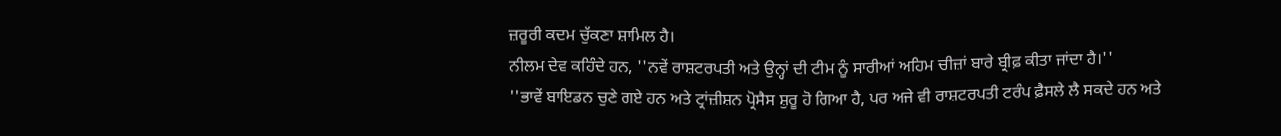ਜ਼ਰੂਰੀ ਕਦਮ ਚੁੱਕਣਾ ਸ਼ਾਮਿਲ ਹੈ।
ਨੀਲਮ ਦੇਵ ਕਹਿੰਦੇ ਹਨ, ''ਨਵੇਂ ਰਾਸ਼ਟਰਪਤੀ ਅਤੇ ਉਨ੍ਹਾਂ ਦੀ ਟੀਮ ਨੂੰ ਸਾਰੀਆਂ ਅਹਿਮ ਚੀਜ਼ਾਂ ਬਾਰੇ ਬ੍ਰੀਫ਼ ਕੀਤਾ ਜਾਂਦਾ ਹੈ।''
''ਭਾਵੇਂ ਬਾਇਡਨ ਚੁਣੇ ਗਏ ਹਨ ਅਤੇ ਟ੍ਰਾਂਜ਼ੀਸ਼ਨ ਪ੍ਰੋਸੈਸ ਸ਼ੁਰੂ ਹੋ ਗਿਆ ਹੈ, ਪਰ ਅਜੇ ਵੀ ਰਾਸ਼ਟਰਪਤੀ ਟਰੰਪ ਫ਼ੈਸਲੇ ਲੈ ਸਕਦੇ ਹਨ ਅਤੇ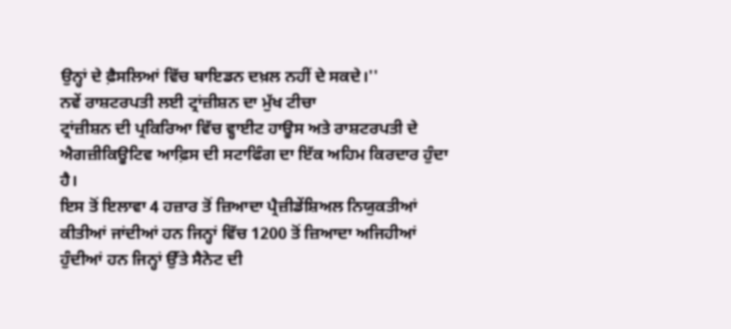ਉਨ੍ਹਾਂ ਦੇ ਫ਼ੈਸਲਿਆਂ ਵਿੱਚ ਬਾਇਡਨ ਦਖ਼ਲ ਨਹੀਂ ਦੇ ਸਕਦੇ।''
ਨਵੇਂ ਰਾਸ਼ਟਰਪਤੀ ਲਈ ਟ੍ਰਾਂਜ਼ੀਸ਼ਨ ਦਾ ਮੁੱਖ ਟੀਚਾ
ਟ੍ਰਾਂਜ਼ੀਸ਼ਨ ਦੀ ਪ੍ਰਕਿਰਿਆ ਵਿੱਚ ਵ੍ਹਾਈਟ ਹਾਊਸ ਅਤੇ ਰਾਸ਼ਟਰਪਤੀ ਦੇ ਐਗਜ਼ੀਕਿਊਟਿਵ ਆਫ਼ਿਸ ਦੀ ਸਟਾਫਿੰਗ ਦਾ ਇੱਕ ਅਹਿਮ ਕਿਰਦਾਰ ਹੁੰਦਾ ਹੈ।
ਇਸ ਤੋਂ ਇਲਾਵਾ 4 ਹਜ਼ਾਰ ਤੋਂ ਜ਼ਿਆਦਾ ਪ੍ਰੈਜ਼ੀਡੇਂਸ਼ਿਅਲ ਨਿਯੁਕਤੀਆਂ ਕੀਤੀਆਂ ਜਾਂਦੀਆਂ ਹਨ ਜਿਨ੍ਹਾਂ ਵਿੱਚ 1200 ਤੋਂ ਜ਼ਿਆਦਾ ਅਜਿਹੀਆਂ ਹੁੰਦੀਆਂ ਹਨ ਜਿਨ੍ਹਾਂ ਉੱਤੇ ਸੈਨੇਟ ਦੀ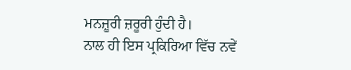ਮਨਜ਼ੂਰੀ ਜ਼ਰੂਰੀ ਹੁੰਦੀ ਹੈ।
ਨਾਲ ਹੀ ਇਸ ਪ੍ਰਕਿਰਿਆ ਵਿੱਚ ਨਵੇਂ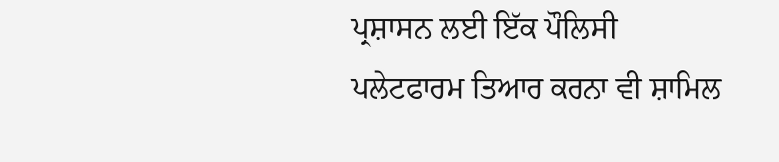ਪ੍ਰਸ਼ਾਸਨ ਲਈ ਇੱਕ ਪੌਲਿਸੀ ਪਲੇਟਫਾਰਮ ਤਿਆਰ ਕਰਨਾ ਵੀ ਸ਼ਾਮਿਲ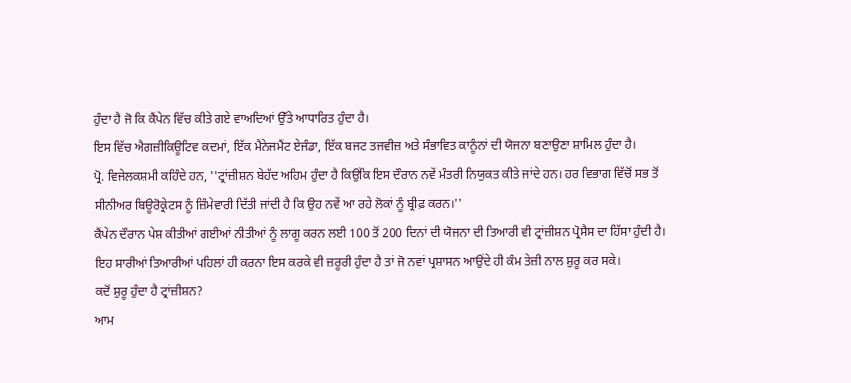ਹੁੰਦਾ ਹੈ ਜੋ ਕਿ ਕੈਂਪੇਨ ਵਿੱਚ ਕੀਤੇ ਗਏ ਵਾਅਦਿਆਂ ਉੱਤੇ ਆਧਾਰਿਤ ਹੁੰਦਾ ਹੈ।
ਇਸ ਵਿੱਚ ਐਗਜ਼ੀਕਿਊਟਿਵ ਕਦਮਾਂ, ਇੱਕ ਮੈਨੇਜਮੈਂਟ ਏਜੰਡਾ, ਇੱਕ ਬਜਟ ਤਜਵੀਜ਼ ਅਤੇ ਸੰਭਾਵਿਤ ਕਾਨੂੰਨਾਂ ਦੀ ਯੋਜਨਾ ਬਣਾਉਣਾ ਸ਼ਾਮਿਲ ਹੁੰਦਾ ਹੈ।
ਪ੍ਰੋ. ਵਿਜੇਲਕਸ਼ਮੀ ਕਹਿੰਦੇ ਹਨ, ''ਟ੍ਰਾਂਜ਼ੀਸ਼ਨ ਬੇਹੱਦ ਅਹਿਮ ਹੁੰਦਾ ਹੈ ਕਿਉਂਕਿ ਇਸ ਦੌਰਾਨ ਨਵੇਂ ਮੰਤਰੀ ਨਿਯੁਕਤ ਕੀਤੇ ਜਾਂਦੇ ਹਨ। ਹਰ ਵਿਭਾਗ ਵਿੱਚੋਂ ਸਭ ਤੋਂ ਸੀਨੀਅਰ ਬਿਊਰੋਕ੍ਰੇਟਸ ਨੂੰ ਜ਼ਿੰਮੇਵਾਰੀ ਦਿੱਤੀ ਜਾਂਦੀ ਹੈ ਕਿ ਉਹ ਨਵੇਂ ਆ ਰਹੇ ਲੋਕਾਂ ਨੂੰ ਬ੍ਰੀਫ਼ ਕਰਨ।''
ਕੈਂਪੇਨ ਦੌਰਾਨ ਪੇਸ਼ ਕੀਤੀਆਂ ਗਈਆਂ ਨੀਤੀਆਂ ਨੂੰ ਲਾਗੂ ਕਰਨ ਲਈ 100 ਤੋਂ 200 ਦਿਨਾਂ ਦੀ ਯੋਜਨਾ ਦੀ ਤਿਆਰੀ ਵੀ ਟ੍ਰਾਂਜ਼ੀਸ਼ਨ ਪ੍ਰੋਸੈਸ ਦਾ ਹਿੱਸਾ ਹੁੰਦੀ ਹੈ।
ਇਹ ਸਾਰੀਆਂ ਤਿਆਰੀਆਂ ਪਹਿਲਾਂ ਹੀ ਕਰਨਾ ਇਸ ਕਰਕੇ ਵੀ ਜ਼ਰੂਰੀ ਹੁੰਦਾ ਹੈ ਤਾਂ ਜੋ ਨਵਾਂ ਪ੍ਰਸ਼ਾਸਨ ਆਉਂਦੇ ਹੀ ਕੰਮ ਤੇਜ਼ੀ ਨਾਲ ਸ਼ੁਰੂ ਕਰ ਸਕੇ।
ਕਦੋਂ ਸ਼ੁਰੂ ਹੁੰਦਾ ਹੈ ਟ੍ਰਾਂਜ਼ੀਸ਼ਨ?
ਆਮ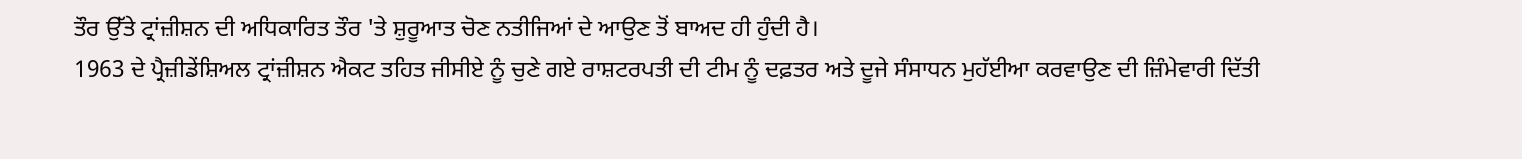ਤੌਰ ਉੱਤੇ ਟ੍ਰਾਂਜ਼ੀਸ਼ਨ ਦੀ ਅਧਿਕਾਰਿਤ ਤੌਰ 'ਤੇ ਸ਼ੁਰੂਆਤ ਚੋਣ ਨਤੀਜਿਆਂ ਦੇ ਆਉਣ ਤੋਂ ਬਾਅਦ ਹੀ ਹੁੰਦੀ ਹੈ।
1963 ਦੇ ਪ੍ਰੈਜ਼ੀਡੇਂਸ਼ਿਅਲ ਟ੍ਰਾਂਜ਼ੀਸ਼ਨ ਐਕਟ ਤਹਿਤ ਜੀਸੀਏ ਨੂੰ ਚੁਣੇ ਗਏ ਰਾਸ਼ਟਰਪਤੀ ਦੀ ਟੀਮ ਨੂੰ ਦਫ਼ਤਰ ਅਤੇ ਦੂਜੇ ਸੰਸਾਧਨ ਮੁਹੱਈਆ ਕਰਵਾਉਣ ਦੀ ਜ਼ਿੰਮੇਵਾਰੀ ਦਿੱਤੀ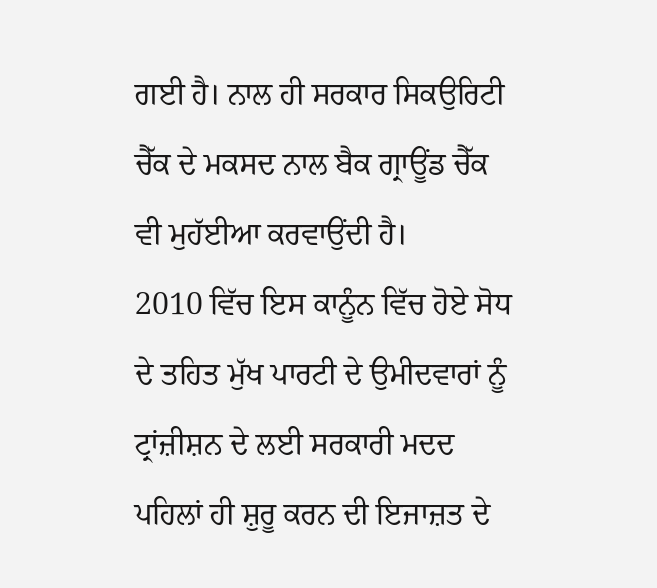ਗਈ ਹੈ। ਨਾਲ ਹੀ ਸਰਕਾਰ ਸਿਕਉਰਿਟੀ ਚੈੱਕ ਦੇ ਮਕਸਦ ਨਾਲ ਬੈਕ ਗ੍ਰਾਊਂਡ ਚੈੱਕ ਵੀ ਮੁਹੱਈਆ ਕਰਵਾਉਂਦੀ ਹੈ।
2010 ਵਿੱਚ ਇਸ ਕਾਨੂੰਨ ਵਿੱਚ ਹੋਏ ਸੋਧ ਦੇ ਤਹਿਤ ਮੁੱਖ ਪਾਰਟੀ ਦੇ ਉਮੀਦਵਾਰਾਂ ਨੂੰ ਟ੍ਰਾਂਜ਼ੀਸ਼ਨ ਦੇ ਲਈ ਸਰਕਾਰੀ ਮਦਦ ਪਹਿਲਾਂ ਹੀ ਸ਼ੁਰੂ ਕਰਨ ਦੀ ਇਜਾਜ਼ਤ ਦੇ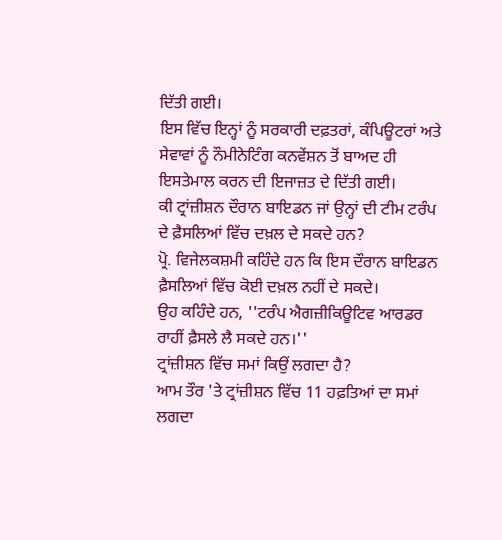ਦਿੱਤੀ ਗਈ।
ਇਸ ਵਿੱਚ ਇਨ੍ਹਾਂ ਨੂੰ ਸਰਕਾਰੀ ਦਫ਼ਤਰਾਂ, ਕੰਪਿਊਟਰਾਂ ਅਤੇ ਸੇਵਾਵਾਂ ਨੂੰ ਨੌਮੀਨੇਟਿੰਗ ਕਨਵੇਂਸ਼ਨ ਤੋਂ ਬਾਅਦ ਹੀ ਇਸਤੇਮਾਲ ਕਰਨ ਦੀ ਇਜਾਜ਼ਤ ਦੇ ਦਿੱਤੀ ਗਈ।
ਕੀ ਟ੍ਰਾਂਜ਼ੀਸ਼ਨ ਦੌਰਾਨ ਬਾਇਡਨ ਜਾਂ ਉਨ੍ਹਾਂ ਦੀ ਟੀਮ ਟਰੰਪ ਦੇ ਫ਼ੈਸਲਿਆਂ ਵਿੱਚ ਦਖ਼ਲ ਦੇ ਸਕਦੇ ਹਨ?
ਪ੍ਰੋ. ਵਿਜੇਲਕਸ਼ਮੀ ਕਹਿੰਦੇ ਹਨ ਕਿ ਇਸ ਦੌਰਾਨ ਬਾਇਡਨ ਫ਼ੈਸਲਿਆਂ ਵਿੱਚ ਕੋਈ ਦਖ਼ਲ ਨਹੀਂ ਦੇ ਸਕਦੇ।
ਉਹ ਕਹਿੰਦੇ ਹਨ, ''ਟਰੰਪ ਐਗਜ਼ੀਕਿਊਟਿਵ ਆਰਡਰ ਰਾਹੀਂ ਫ਼ੈਸਲੇ ਲੈ ਸਕਦੇ ਹਨ।''
ਟ੍ਰਾਂਜ਼ੀਸ਼ਨ ਵਿੱਚ ਸਮਾਂ ਕਿਉਂ ਲਗਦਾ ਹੈ?
ਆਮ ਤੌਰ 'ਤੇ ਟ੍ਰਾਂਜ਼ੀਸ਼ਨ ਵਿੱਚ 11 ਹਫ਼ਤਿਆਂ ਦਾ ਸਮਾਂ ਲਗਦਾ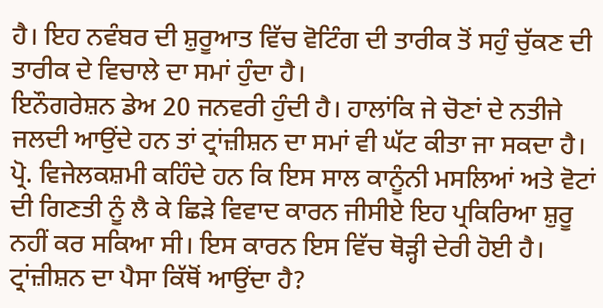ਹੈ। ਇਹ ਨਵੰਬਰ ਦੀ ਸ਼ੁਰੂਆਤ ਵਿੱਚ ਵੋਟਿੰਗ ਦੀ ਤਾਰੀਕ ਤੋਂ ਸਹੁੰ ਚੁੱਕਣ ਦੀ ਤਾਰੀਕ ਦੇ ਵਿਚਾਲੇ ਦਾ ਸਮਾਂ ਹੁੰਦਾ ਹੈ।
ਇਨੌਗਰੇਸ਼ਨ ਡੇਅ 20 ਜਨਵਰੀ ਹੁੰਦੀ ਹੈ। ਹਾਲਾਂਕਿ ਜੇ ਚੋਣਾਂ ਦੇ ਨਤੀਜੇ ਜਲਦੀ ਆਉਂਦੇ ਹਨ ਤਾਂ ਟ੍ਰਾਂਜ਼ੀਸ਼ਨ ਦਾ ਸਮਾਂ ਵੀ ਘੱਟ ਕੀਤਾ ਜਾ ਸਕਦਾ ਹੈ।
ਪ੍ਰੋ. ਵਿਜੇਲਕਸ਼ਮੀ ਕਹਿੰਦੇ ਹਨ ਕਿ ਇਸ ਸਾਲ ਕਾਨੂੰਨੀ ਮਸਲਿਆਂ ਅਤੇ ਵੋਟਾਂ ਦੀ ਗਿਣਤੀ ਨੂੰ ਲੈ ਕੇ ਛਿੜੇ ਵਿਵਾਦ ਕਾਰਨ ਜੀਸੀਏ ਇਹ ਪ੍ਰਕਿਰਿਆ ਸ਼ੁਰੂ ਨਹੀਂ ਕਰ ਸਕਿਆ ਸੀ। ਇਸ ਕਾਰਨ ਇਸ ਵਿੱਚ ਥੋੜ੍ਹੀ ਦੇਰੀ ਹੋਈ ਹੈ।
ਟ੍ਰਾਂਜ਼ੀਸ਼ਨ ਦਾ ਪੈਸਾ ਕਿੱਥੋਂ ਆਉਂਦਾ ਹੈ?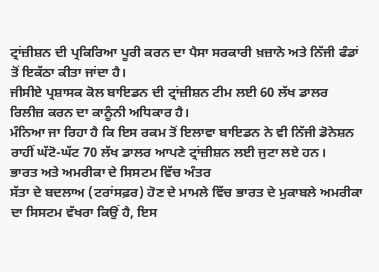ਟ੍ਰਾਂਜ਼ੀਸ਼ਨ ਦੀ ਪ੍ਰਕਿਰਿਆ ਪੂਰੀ ਕਰਨ ਦਾ ਪੈਸਾ ਸਰਕਾਰੀ ਖ਼ਜ਼ਾਨੇ ਅਤੇ ਨਿੱਜੀ ਫੰਡਾਂ ਤੋਂ ਇਕੱਠਾ ਕੀਤਾ ਜਾਂਦਾ ਹੈ।
ਜੀਸੀਏ ਪ੍ਰਸ਼ਾਸਕ ਕੋਲ ਬਾਇਡਨ ਦੀ ਟ੍ਰਾਂਜ਼ੀਸ਼ਨ ਟੀਮ ਲਈ 60 ਲੱਖ ਡਾਲਰ ਰਿਲੀਜ਼ ਕਰਨ ਦਾ ਕਾਨੂੰਨੀ ਅਧਿਕਾਰ ਹੈ।
ਮੰਨਿਆ ਜਾ ਰਿਹਾ ਹੈ ਕਿ ਇਸ ਰਕਮ ਤੋਂ ਇਲਾਵਾ ਬਾਇਡਨ ਨੇ ਵੀ ਨਿੱਜੀ ਡੋਨੇਸ਼ਨ ਰਾਹੀਂ ਘੱਟੋ-ਘੱਟ 70 ਲੱਖ ਡਾਲਰ ਆਪਣੇ ਟ੍ਰਾਂਜ਼ੀਸ਼ਨ ਲਈ ਜੁਟਾ ਲਏ ਹਨ।
ਭਾਰਤ ਅਤੇ ਅਮਰੀਕਾ ਦੇ ਸਿਸਟਮ ਵਿੱਚ ਅੰਤਰ
ਸੱਤਾ ਦੇ ਬਦਲਾਅ (ਟਰਾਂਸਫ਼ਰ) ਹੋਣ ਦੇ ਮਾਮਲੇ ਵਿੱਚ ਭਾਰਤ ਦੇ ਮੁਕਾਬਲੇ ਅਮਰੀਕਾ ਦਾ ਸਿਸਟਮ ਵੱਖਰਾ ਕਿਉਂ ਹੈ, ਇਸ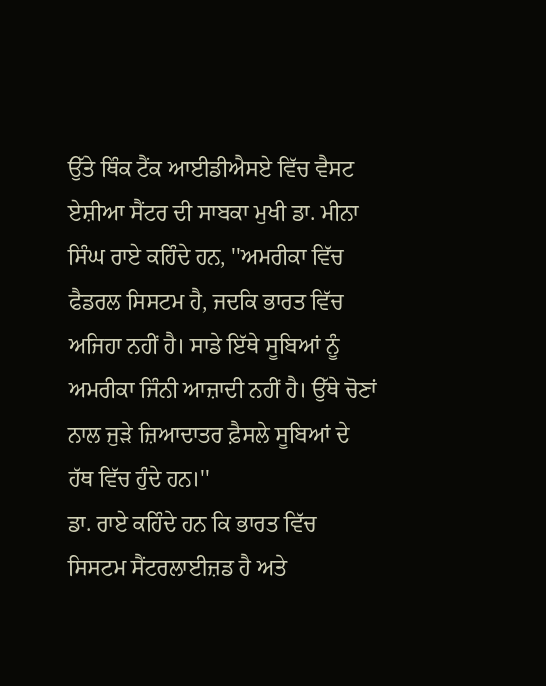ਉੱਤੇ ਥਿੰਕ ਟੈਂਕ ਆਈਡੀਐਸਏ ਵਿੱਚ ਵੈਸਟ ਏਸ਼ੀਆ ਸੈਂਟਰ ਦੀ ਸਾਬਕਾ ਮੁਖੀ ਡਾ. ਮੀਨਾ ਸਿੰਘ ਰਾਏ ਕਹਿੰਦੇ ਹਨ, ''ਅਮਰੀਕਾ ਵਿੱਚ ਫੈਡਰਲ ਸਿਸਟਮ ਹੈ, ਜਦਕਿ ਭਾਰਤ ਵਿੱਚ ਅਜਿਹਾ ਨਹੀਂ ਹੈ। ਸਾਡੇ ਇੱਥੇ ਸੂਬਿਆਂ ਨੂੰ ਅਮਰੀਕਾ ਜਿੰਨੀ ਆਜ਼ਾਦੀ ਨਹੀਂ ਹੈ। ਉੱਥੇ ਚੋਣਾਂ ਨਾਲ ਜੁੜੇ ਜ਼ਿਆਦਾਤਰ ਫ਼ੈਸਲੇ ਸੂਬਿਆਂ ਦੇ ਹੱਥ ਵਿੱਚ ਹੁੰਦੇ ਹਨ।''
ਡਾ. ਰਾਏ ਕਹਿੰਦੇ ਹਨ ਕਿ ਭਾਰਤ ਵਿੱਚ ਸਿਸਟਮ ਸੈਂਟਰਲਾਈਜ਼ਡ ਹੈ ਅਤੇ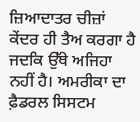ਜ਼ਿਆਦਾਤਰ ਚੀਜ਼ਾਂ ਕੇਂਦਰ ਹੀ ਤੈਅ ਕਰਗਾ ਹੈ ਜਦਕਿ ਉੱਥੇ ਅਜਿਹਾ ਨਹੀਂ ਹੈ। ਅਮਰੀਕਾ ਦਾ ਫ਼ੈਡਰਲ ਸਿਸਟਮ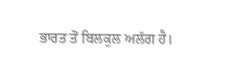ਭਾਰਤ ਤੋਂ ਬਿਲਕੁਲ ਅਲੱਗ ਹੈ।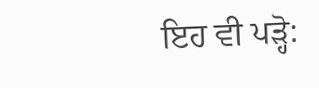ਇਹ ਵੀ ਪੜ੍ਹੋ: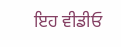ਇਹ ਵੀਡੀਓ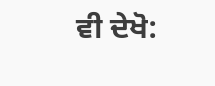ਵੀ ਦੇਖੋ: